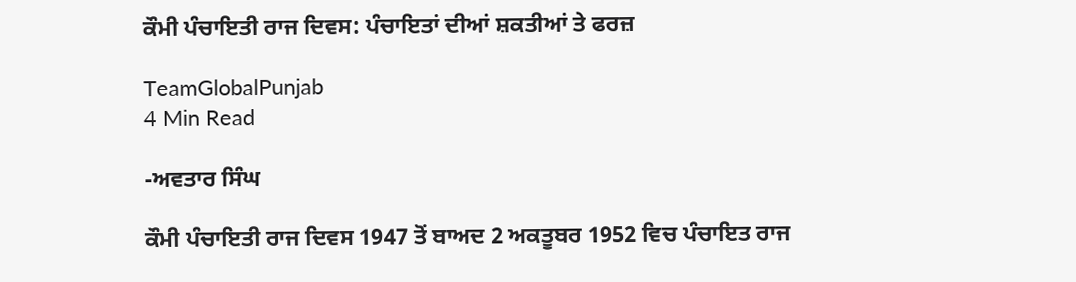ਕੌਮੀ ਪੰਚਾਇਤੀ ਰਾਜ ਦਿਵਸ: ਪੰਚਾਇਤਾਂ ਦੀਆਂ ਸ਼ਕਤੀਆਂ ਤੇ ਫਰਜ਼

TeamGlobalPunjab
4 Min Read

-ਅਵਤਾਰ ਸਿੰਘ

ਕੌਮੀ ਪੰਚਾਇਤੀ ਰਾਜ ਦਿਵਸ 1947 ਤੋਂ ਬਾਅਦ 2 ਅਕਤੂਬਰ 1952 ਵਿਚ ਪੰਚਾਇਤ ਰਾਜ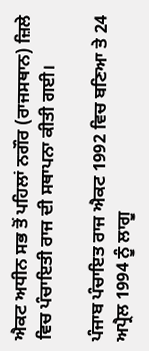ਐਕਟ ਅਧੀਨ ਸਭ ਤੋਂ ਪਹਿਲਾਂ ਨਗੌਰ (ਰਾਜਸਥਾਨ) ਜ਼ਿਲੇ ਵਿਚ ਪੰਚਾਇਤੀ ਰਾਜ ਦੀ ਸਥਾਪਨਾ ਕੀਤੀ ਗਈ।

ਪੰਜਾਬ ਪੰਚਾਇਤ ਰਾਜ ਐਕਟ 1992 ਵਿਚ ਬਣਿਆ ਤੇ 24 ਅਪ੍ਰੈਲ 1994 ਨੂੰ ਲਾਗੂ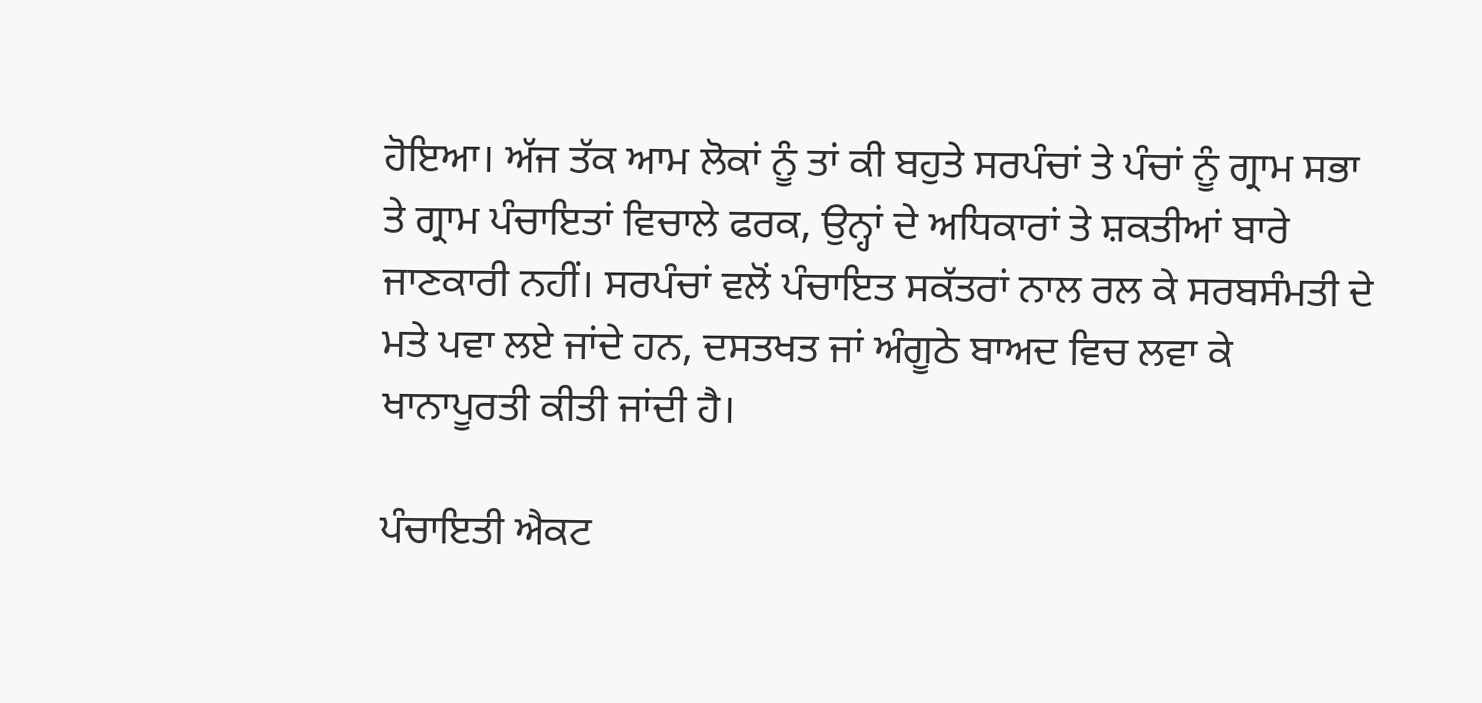ਹੋਇਆ। ਅੱਜ ਤੱਕ ਆਮ ਲੋਕਾਂ ਨੂੰ ਤਾਂ ਕੀ ਬਹੁਤੇ ਸਰਪੰਚਾਂ ਤੇ ਪੰਚਾਂ ਨੂੰ ਗ੍ਰਾਮ ਸਭਾ ਤੇ ਗ੍ਰਾਮ ਪੰਚਾਇਤਾਂ ਵਿਚਾਲੇ ਫਰਕ, ਉਨ੍ਹਾਂ ਦੇ ਅਧਿਕਾਰਾਂ ਤੇ ਸ਼ਕਤੀਆਂ ਬਾਰੇ ਜਾਣਕਾਰੀ ਨਹੀਂ। ਸਰਪੰਚਾਂ ਵਲੋਂ ਪੰਚਾਇਤ ਸਕੱਤਰਾਂ ਨਾਲ ਰਲ ਕੇ ਸਰਬਸੰਮਤੀ ਦੇ ਮਤੇ ਪਵਾ ਲਏ ਜਾਂਦੇ ਹਨ, ਦਸਤਖਤ ਜਾਂ ਅੰਗੂਠੇ ਬਾਅਦ ਵਿਚ ਲਵਾ ਕੇ ਖਾਨਾਪੂਰਤੀ ਕੀਤੀ ਜਾਂਦੀ ਹੈ।

ਪੰਚਾਇਤੀ ਐਕਟ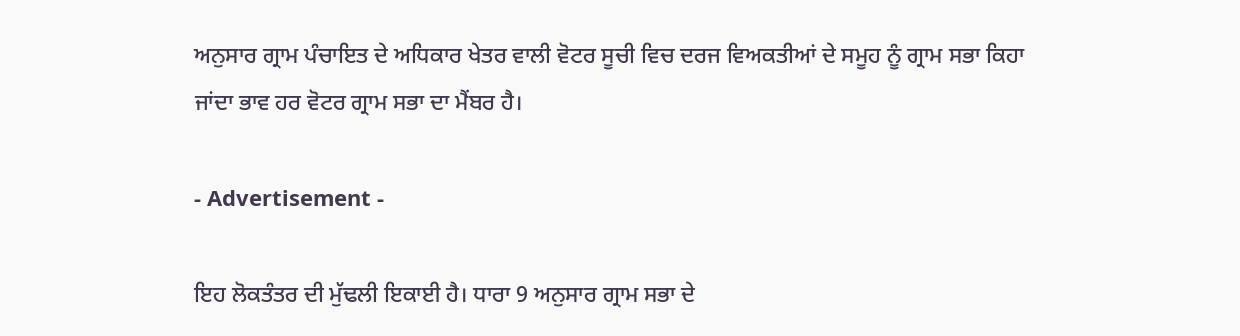ਅਨੁਸਾਰ ਗ੍ਰਾਮ ਪੰਚਾਇਤ ਦੇ ਅਧਿਕਾਰ ਖੇਤਰ ਵਾਲੀ ਵੋਟਰ ਸੂਚੀ ਵਿਚ ਦਰਜ ਵਿਅਕਤੀਆਂ ਦੇ ਸਮੂਹ ਨੂੰ ਗ੍ਰਾਮ ਸਭਾ ਕਿਹਾ ਜਾਂਦਾ ਭਾਵ ਹਰ ਵੋਟਰ ਗ੍ਰਾਮ ਸਭਾ ਦਾ ਮੈਂਬਰ ਹੈ।

- Advertisement -

ਇਹ ਲੋਕਤੰਤਰ ਦੀ ਮੁੱਢਲੀ ਇਕਾਈ ਹੈ। ਧਾਰਾ 9 ਅਨੁਸਾਰ ਗ੍ਰਾਮ ਸਭਾ ਦੇ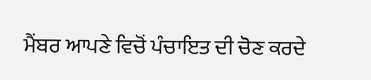ਮੈਂਬਰ ਆਪਣੇ ਵਿਚੋਂ ਪੰਚਾਇਤ ਦੀ ਚੋਣ ਕਰਦੇ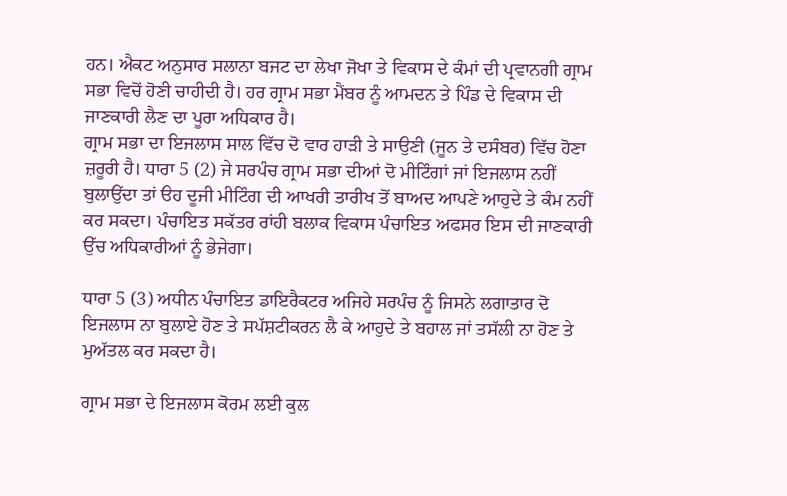ਹਨ। ਐਕਟ ਅਨੁਸਾਰ ਸਲਾਨਾ ਬਜਟ ਦਾ ਲੇਖਾ ਜੋਖਾ ਤੇ ਵਿਕਾਸ ਦੇ ਕੰਮਾਂ ਦੀ ਪ੍ਰਵਾਨਗੀ ਗ੍ਰਾਮ ਸਭਾ ਵਿਚੋਂ ਹੋਣੀ ਚਾਹੀਦੀ ਹੈ। ਹਰ ਗ੍ਰਾਮ ਸਭਾ ਮੈਂਬਰ ਨੂੰ ਆਮਦਨ ਤੇ ਪਿੰਡ ਦੇ ਵਿਕਾਸ ਦੀ ਜਾਣਕਾਰੀ ਲੈਣ ਦਾ ਪੂਰਾ ਅਧਿਕਾਰ ਹੈ।
ਗ੍ਰਾਮ ਸਭਾ ਦਾ ਇਜਲਾਸ ਸਾਲ ਵਿੱਚ ਦੋ ਵਾਰ ਹਾੜੀ ਤੇ ਸਾਉਣੀ (ਜੂਨ ਤੇ ਦਸੰਬਰ) ਵਿੱਚ ਹੋਣਾ ਜ਼ਰੂਰੀ ਹੈ। ਧਾਰਾ 5 (2) ਜੇ ਸਰਪੰਚ ਗ੍ਰਾਮ ਸਭਾ ਦੀਆਂ ਦੋ ਮੀਟਿੰਗਾਂ ਜਾਂ ਇਜਲਾਸ ਨਹੀਂ ਬੁਲਾਉਂਦਾ ਤਾਂ ੳਹ ਦੂਜੀ ਮੀਟਿੰਗ ਦੀ ਆਖਰੀ ਤਾਰੀਖ ਤੋਂ ਬਾਅਦ ਆਪਣੇ ਆਹੁਦੇ ਤੇ ਕੰਮ ਨਹੀਂ ਕਰ ਸਕਦਾ। ਪੰਚਾਇਤ ਸਕੱਤਰ ਰਾਂਹੀ ਬਲਾਕ ਵਿਕਾਸ ਪੰਚਾਇਤ ਅਫਸਰ ਇਸ ਦੀ ਜਾਣਕਾਰੀ ਉੱਚ ਅਧਿਕਾਰੀਆਂ ਨੂੰ ਭੇਜੇਗਾ।

ਧਾਰਾ 5 (3) ਅਧੀਨ ਪੰਚਾਇਤ ਡਾਇਰੈਕਟਰ ਅਜਿਹੇ ਸਰਪੰਚ ਨੂੰ ਜਿਸਨੇ ਲਗਾਤਾਰ ਦੋ ਇਜਲਾਸ ਨਾ ਬੁਲਾਏ ਹੋਣ ਤੇ ਸਪੱਸ਼ਟੀਕਰਨ ਲੈ ਕੇ ਆਹੁਦੇ ਤੇ ਬਹਾਲ ਜਾਂ ਤਸੱਲੀ ਨਾ ਹੋਣ ਤੇ ਮੁਅੱਤਲ ਕਰ ਸਕਦਾ ਹੈ।

ਗ੍ਰਾਮ ਸਭਾ ਦੇ ਇਜਲਾਸ ਕੋਰਮ ਲਈ ਕੁਲ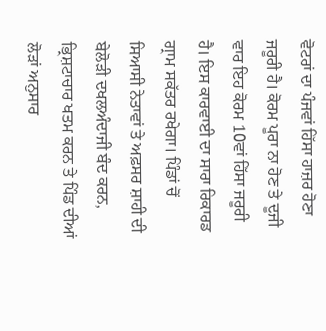ਵੋਟਰਾਂ ਦਾ ਪੰਜਵਾਂ ਹਿੱਸਾ ਹਾਜ਼ਰ ਹੋਣਾ ਜਰੂਰੀ ਹੈ। ਕੋਰਮ ਪੂਰਾ ਨਾ ਹੋਣ ਤੇ ਦੂਜੀ ਵਾਰ ਇਹ ਕੋਰਮ 10ਵਾਂ ਹਿੱਸਾ ਜਰੂਰੀ ਹੈ। ਇਸ ਕਾਰਵਾਈ ਦਾ ਸਾਰਾ ਰਿਕਾਰਡ ਗ੍ਰਾਮ ਸਕੱਤਰ ਰਖੇਗਾ। ਪਿੰਡਾਂ ਚੋਂ ਸਿਆਸੀ ਨੇਤਾਵਾਂ ਤੇ ਅਫ਼ਸਰ ਸ਼ਾਹੀ ਦੀ ਬੇਲੋੜੀ ਦਖਲਅੰਦਾਜੀ ਬੰਦ ਕਰਨ, ਭ੍ਰਿਸ਼ਟਾਚਾਰ ਖਤਮ ਕਰਨ ਤੇ ਪਿੰਡ ਦੀਆਂ ਲੋੜਾਂ ਅਨੁਸਾਰ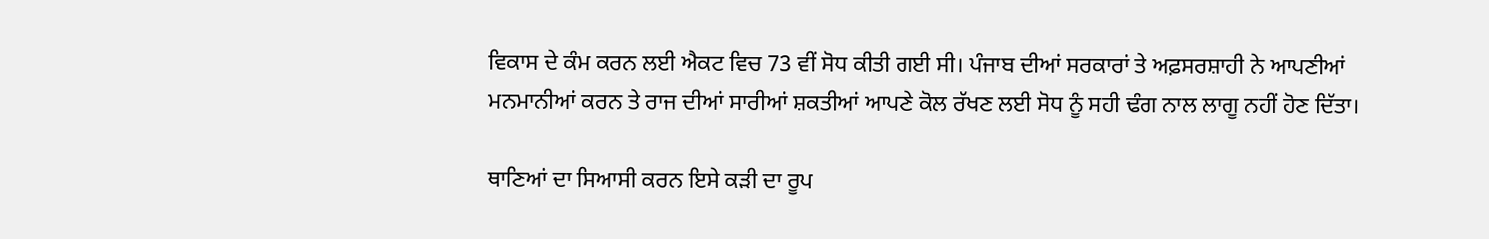ਵਿਕਾਸ ਦੇ ਕੰਮ ਕਰਨ ਲਈ ਐਕਟ ਵਿਚ 73 ਵੀਂ ਸੋਧ ਕੀਤੀ ਗਈ ਸੀ। ਪੰਜਾਬ ਦੀਆਂ ਸਰਕਾਰਾਂ ਤੇ ਅਫ਼ਸਰਸ਼ਾਹੀ ਨੇ ਆਪਣੀਆਂ ਮਨਮਾਨੀਆਂ ਕਰਨ ਤੇ ਰਾਜ ਦੀਆਂ ਸਾਰੀਆਂ ਸ਼ਕਤੀਆਂ ਆਪਣੇ ਕੋਲ ਰੱਖਣ ਲਈ ਸੋਧ ਨੂੰ ਸਹੀ ਢੰਗ ਨਾਲ ਲਾਗੂ ਨਹੀਂ ਹੋਣ ਦਿੱਤਾ।

ਥਾਣਿਆਂ ਦਾ ਸਿਆਸੀ ਕਰਨ ਇਸੇ ਕੜੀ ਦਾ ਰੂਪ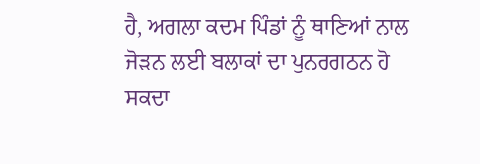ਹੈ, ਅਗਲਾ ਕਦਮ ਪਿੰਡਾਂ ਨੂੰ ਥਾਣਿਆਂ ਨਾਲ ਜੋੜਨ ਲਈ ਬਲਾਕਾਂ ਦਾ ਪੁਨਰਗਠਨ ਹੋ ਸਕਦਾ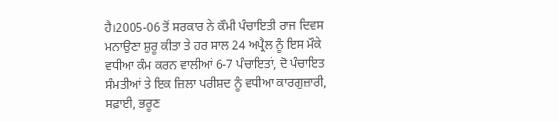ਹੈ।2005-06 ਤੋਂ ਸਰਕਾਰ ਨੇ ਕੌਮੀ ਪੰਚਾਇਤੀ ਰਾਜ ਦਿਵਸ ਮਨਾਉਣਾ ਸ਼ੁਰੂ ਕੀਤਾ ਤੇ ਹਰ ਸਾਲ 24 ਅਪ੍ਰੈਲ ਨੂੰ ਇਸ ਮੌਕੇ ਵਧੀਆ ਕੰਮ ਕਰਨ ਵਾਲੀਆਂ 6-7 ਪੰਚਾਇਤਾਂ, ਦੋ ਪੰਚਾਇਤ ਸੰਮਤੀਆਂ ਤੇ ਇਕ ਜ਼ਿਲਾ ਪਰੀਸ਼ਦ ਨੂੰ ਵਧੀਆ ਕਾਰਗੁਜ਼ਾਰੀ, ਸਫ਼ਾਈ, ਭਰੂਣ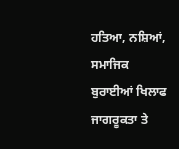ਹਤਿਆ, ਨਸ਼ਿਆਂ, ਸਮਾਜਿਕ ਬੁਰਾਈਆਂ ਖਿਲਾਫ ਜਾਗਰੂਕਤਾ ਤੇ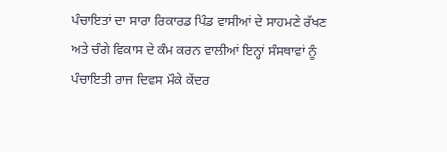ਪੰਚਾਇਤਾਂ ਦਾ ਸਾਰਾ ਰਿਕਾਰਡ ਪਿੰਡ ਵਾਸੀਆਂ ਦੇ ਸਾਹਮਣੇ ਰੱਖਣ ਅਤੇ ਚੰਗੇ ਵਿਕਾਸ ਦੇ ਕੰਮ ਕਰਨ ਵਾਲੀਆਂ ਇਨ੍ਹਾਂ ਸੰਸਥਾਵਾਂ ਨੂੰ ਪੰਚਾਇਤੀ ਰਾਜ ਦਿਵਸ ਮੌਕੇ ਕੇਂਦਰ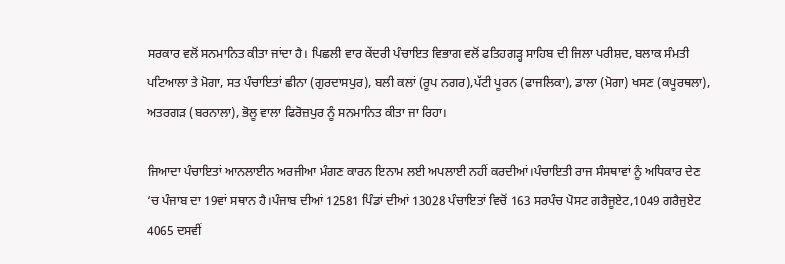ਸਰਕਾਰ ਵਲੋਂ ਸਨਮਾਨਿਤ ਕੀਤਾ ਜਾਂਦਾ ਹੈ। ਪਿਛਲੀ ਵਾਰ ਕੇਂਦਰੀ ਪੰਚਾਇਤ ਵਿਭਾਗ ਵਲੋਂ ਫਤਿਹਗੜ੍ਹ ਸਾਹਿਬ ਦੀ ਜਿਲਾ ਪਰੀਸ਼ਦ, ਬਲਾਕ ਸੰਮਤੀ ਪਟਿਆਲਾ ਤੇ ਮੋਗਾ, ਸਤ ਪੰਚਾਇਤਾਂ ਛੀਨਾ (ਗੁਰਦਾਸਪੁਰ), ਬਲੀ ਕਲਾਂ (ਰੂਪ ਨਗਰ),ਪੱਟੀ ਪੂਰਨ (ਫਾਜਲਿਕਾ), ਡਾਲਾ (ਮੋਗਾ) ਖਸਣ (ਕਪੂਰਥਲਾ), ਅਤਰਗੜ (ਬਰਨਾਲਾ), ਭੋਲੂ ਵਾਲਾ ਫਿਰੋਜ਼ਪੁਰ ਨੂੰ ਸਨਮਾਨਿਤ ਕੀਤਾ ਜਾ ਰਿਹਾ।

ਜਿਆਦਾ ਪੰਚਾਇਤਾਂ ਆਨਲਾਈਨ ਅਰਜੀਆ ਮੰਗਣ ਕਾਰਨ ਇਨਾਮ ਲਈ ਅਪਲਾਈ ਨਹੀਂ ਕਰਦੀਆਂ।ਪੰਚਾਇਤੀ ਰਾਜ ਸੰਸਥਾਵਾਂ ਨੂੰ ਅਧਿਕਾਰ ਦੇਣ ‘ਚ ਪੰਜਾਬ ਦਾ 19ਵਾਂ ਸਥਾਨ ਹੈ।ਪੰਜਾਬ ਦੀਆਂ 12581 ਪਿੰਡਾਂ ਦੀਆਂ 13028 ਪੰਚਾਇਤਾਂ ਵਿਚੋਂ 163 ਸਰਪੰਚ ਪੋਸਟ ਗਰੈਜੂਏਟ,1049 ਗਰੈਜੁਏਟ 4065 ਦਸਵੀਂ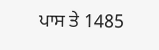ਪਾਸ ਤੇ 1485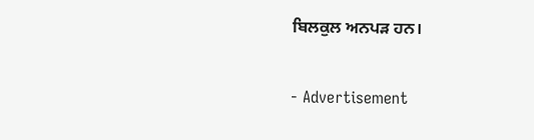ਬਿਲਕੁਲ ਅਨਪੜ ਹਨ।

- Advertisement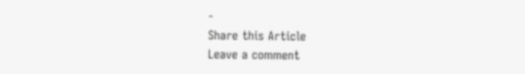-
Share this Article
Leave a comment